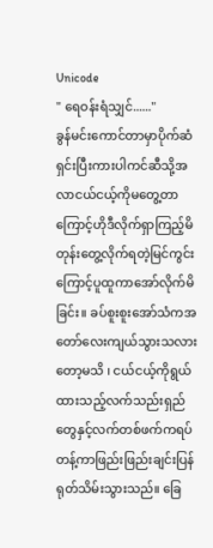Unicode
" ရေဝန်းရံသျှင်......"
ခွန်မင်းကောင်တာမှာပိုက်ဆံရှင်းပြီးကားပါကင်ဆီသို့အလာငယ်ငယ့်ကိုမတွေ့တာကြောင့်ဟိုဒီလိုက်ရှာကြည့်မိတုန်းတွေ့လိုက်ရတဲ့မြင်ကွင်းကြောင့်ပူထူကာအော်လိုက်မိခြင်း။ ခပ်စူးစူးအော်သံကအတော်လေးကျယ်သွားသလားတော့မသိ ၊ ငယ်ငယ့်ကိုရွယ်ထားသည့်လက်သည်းရှည်တွေနှင့်လက်တစ်ဖက်ကရပ်တန့်ကာဖြည်းဖြည်းချင်းပြန်ရုတ်သိမ်းသွားသည်။ ခြေ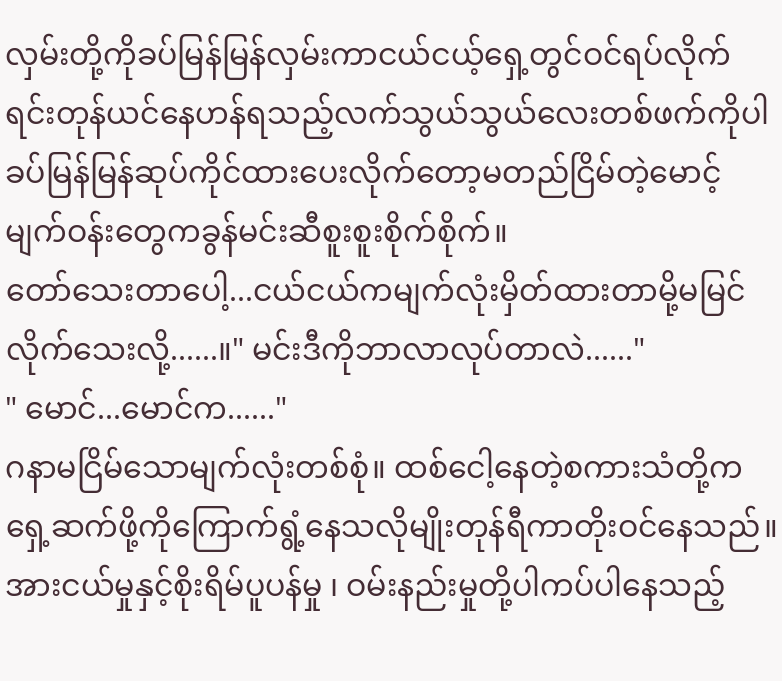လှမ်းတို့ကိုခပ်မြန်မြန်လှမ်းကာငယ်ငယ့်ရှေ့တွင်ဝင်ရပ်လိုက်ရင်းတုန်ယင်နေဟန်ရသည့်လက်သွယ်သွယ်လေးတစ်ဖက်ကိုပါခပ်မြန်မြန်ဆုပ်ကိုင်ထားပေးလိုက်တော့မတည်ငြိမ်တဲ့မောင့်မျက်ဝန်းတွေကခွန်မင်းဆီစူးစူးစိုက်စိုက်။
တော်သေးတာပေါ့...ငယ်ငယ်ကမျက်လုံးမှိတ်ထားတာမို့မမြင်လိုက်သေးလို့......။" မင်းဒီကိုဘာလာလုပ်တာလဲ......"
" မောင်...မောင်က......"
ဂနာမငြိမ်သောမျက်လုံးတစ်စုံ။ ထစ်ငေါ့နေတဲ့စကားသံတို့ကရှေ့ဆက်ဖို့ကိုကြောက်ရွံ့နေသလိုမျိုးတုန်ရီကာတိုးဝင်နေသည်။ အားငယ်မှုနှင့်စိုးရိမ်ပူပန်မှု ၊ ဝမ်းနည်းမှုတို့ပါကပ်ပါနေသည့်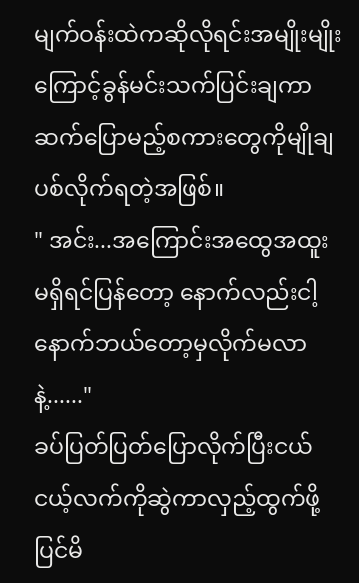မျက်ဝန်းထဲကဆိုလိုရင်းအမျိုးမျိုးကြောင့်ခွန်မင်းသက်ပြင်းချကာဆက်ပြောမည့်စကားတွေကိုမျိုချပစ်လိုက်ရတဲ့အဖြစ်။
" အင်း...အကြောင်းအထွေအထူးမရှိရင်ပြန်တော့ နောက်လည်းငါ့နောက်ဘယ်တော့မှလိုက်မလာနဲ့......"
ခပ်ပြတ်ပြတ်ပြောလိုက်ပြီးငယ်ငယ့်လက်ကိုဆွဲကာလှည့်ထွက်ဖို့ပြင်မိ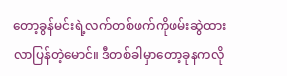တော့ခွန်မင်းရဲ့လက်တစ်ဖက်ကိုဖမ်းဆွဲထားလာပြန်တဲ့မောင်။ ဒီတစ်ခါမှာတော့ခုနကလို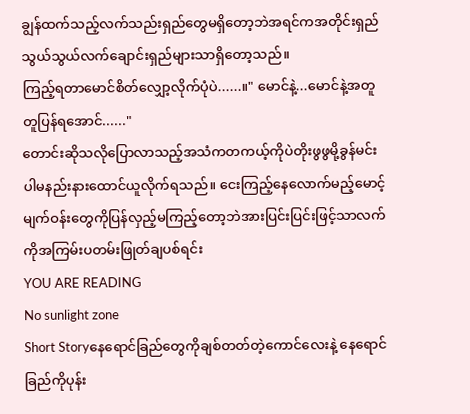ချွန်ထက်သည့်လက်သည်းရှည်တွေမရှိတော့ဘဲအရင်ကအတိုင်းရှည်သွယ်သွယ်လက်ချောင်းရှည်များသာရှိတော့သည်။
ကြည့်ရတာမောင်စိတ်လျှော့လိုက်ပုံပဲ......။" မောင်နဲ့...မောင်နဲ့အတူတူပြန်ရအောင်......"
တောင်းဆိုသလိုပြောလာသည့်အသံကတကယ့်ကိုပဲတိုးဖွဖွမို့ခွန်မင်းပါမနည်းနားထောင်ယူလိုက်ရသည်။ ငေးကြည့်နေလောက်မည့်မောင့်မျက်ဝန်းတွေကိုပြန်လှည့်မကြည့်တော့ဘဲအားပြင်းပြင်းဖြင့်သာလက်ကိုအကြမ်းပတမ်းဖြုတ်ချပစ်ရင်း
YOU ARE READING
No sunlight zone
Short Storyနေရောင်ခြည်တွေကိုချစ်တတ်တဲ့ကောင်လေးနဲ့ နေရောင်ခြည်ကိုပုန်း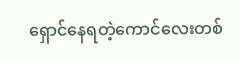ရှောင်နေရတဲ့ကောင်လေးတစ်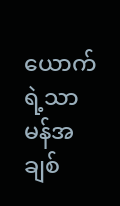ယောက်ရဲ့သာမန်အချစ်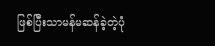ဖြစ်ပြီးသာမန်မဆန်ခဲ့တဲ့ပုံ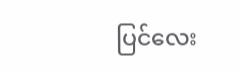ပြင်လေး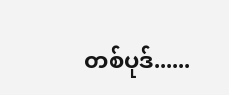တစ်ပုဒ်......